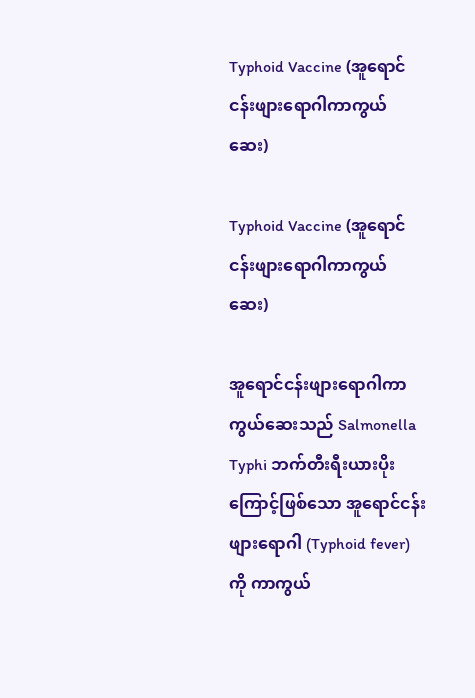Typhoid Vaccine (အူရောင်ငန်းဖျားရောဂါကာကွယ်ဆေး)

Typhoid Vaccine (အူရောင်ငန်းဖျားရောဂါကာကွယ်ဆေး)

အူရောင်ငန်းဖျားရောဂါကာကွယ်ဆေးသည် Salmonella Typhi ဘက်တီးရီးယားပိုးကြောင့်ဖြစ်သော အူရောင်ငန်းဖျားရောဂါ (Typhoid fever) ကို ကာကွယ်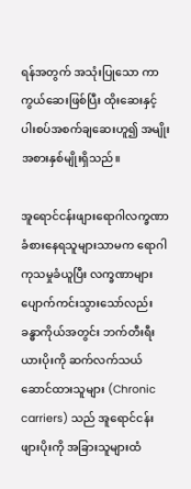ရန်အတွက် အသုံးပြုသော ကာကွယ်ဆေးဖြစ်ပြီး ထိုးဆေးနှင့် ပါးစပ်အစက်ချဆေးဟူ၍ အမျိုးအစားနှစ်မျိုးရှိသည်။

အူရောင်ငန်းဖျားရောဂါလက္ခဏာ ခံစားနေရသူများသာမက ရောဂါကုသမှုခံယူပြီး လက္ခဏာများ ပျောက်ကင်းသွားသော်လည်း ခန္ဓာကိုယ်အတွင်း ဘက်တီးရီးယားပိုးကို ဆက်လက်သယ်ဆောင်ထားသူများ (Chronic carriers) သည် အူရောင်ငန်းဖျားပိုးကို အခြားသူများထံ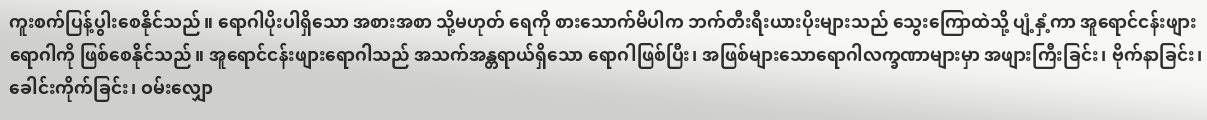ကူးစက်ပြန့်ပွါးစေနိုင်သည်။ ရောဂါပိုးပါရှိသော အစားအစာ သို့မဟုတ် ရေကို စားသောက်မိပါက ဘက်တီးရီးယားပိုးများသည် သွေးကြောထဲသို့ ပျံ့နှံ့ကာ အူရောင်ငန်းဖျားရောဂါကို ဖြစ်စေနိုင်သည်။ အူရောင်ငန်းဖျားရောဂါသည် အသက်အန္တရာယ်ရှိသော ရောဂါဖြစ်ပြီး၊ အဖြစ်များသောရောဂါလက္ခဏာများမှာ အဖျားကြီးခြင်း၊ ဗိုက်နာခြင်း၊ ခေါင်းကိုက်ခြင်း၊ ဝမ်းလျှော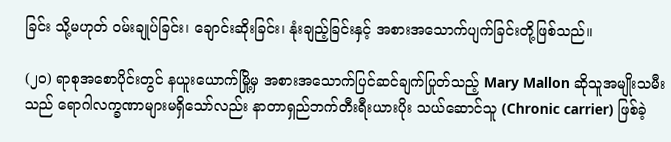ခြင်း သို့မဟုတ် ဝမ်းချုပ်ခြင်း၊ ချောင်းဆိုးခြင်း၊ နုံးချည့်ခြင်းနှင့် အစားအသောက်ပျက်ခြင်းတို့ဖြစ်သည်။

(၂၀) ရာစုအစောပိုင်းတွင် နယူးယောက်မြို့မှ အစားအသောက်ပြင်ဆင်ချက်ပြုတ်သည့် Mary Mallon ဆိုသူအမျိုးသမီးသည် ရောဂါလက္ခဏာများမရှိသော်လည်း နာတာရှည်ဘက်တီးရီးယားပိုး သယ်ဆောင်သူ (Chronic carrier) ဖြစ်ခဲ့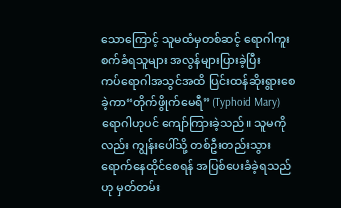သောကြောင့် သူမထံမှတစ်ဆင့် ရောဂါကူးစက်ခံရသူများ အလွန်များပြားခဲ့ပြီး ကပ်‌ရောဂါအသွင်အထိ ပြင်းထန်ဆိုးရွားစေခဲ့ကာ“တိုက်ဖွိုက်မေရီ” (Typhoid Mary) ရောဂါဟုပင် ကျော်ကြားခဲ့သည်။ သူမကိုလည်း ကျွန်းပေါ်သို့ တစ်ဦးတည်းသွားရောက်နေထိုင်စေရန် အပြစ်ပေးခံခဲ့ရသည်ဟု မှတ်တမ်း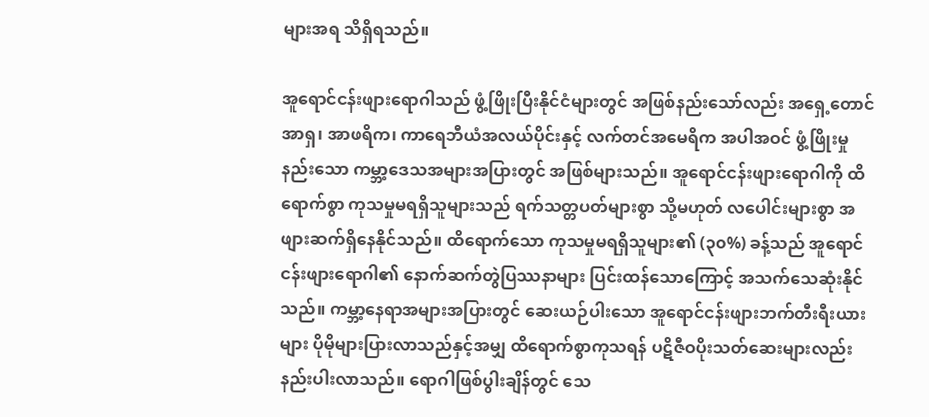များအရ သိရှိရသည်။

အူရောင်ငန်းဖျားရောဂါသည် ဖွံ့ဖြိုးပြီးနိုင်ငံများတွင် အဖြစ်နည်းသော်လည်း အရှေ့တောင်အာရှ၊ အာဖရိက၊ ကာရေဘီယံအလယ်ပိုင်းနှင့် လက်တင်အမေရိက အပါအဝင် ဖွံ့ဖြိုးမှုနည်းသော ကမ္ဘာ့ဒေသအများအပြားတွင် အဖြစ်များသည်။ အူရောင်ငန်းဖျားရောဂါကို ထိရောက်စွာ ကုသမှုမရရှိသူများသည် ရက်သတ္တပတ်များစွာ သို့မဟုတ် လပေါင်းများစွာ အဖျားဆက်ရှိနေနိုင်သည်။ ထိရောက်သော ကုသမှုမရရှိသူများ၏ (၃၀%) ခန့်သည် အူရောင်ငန်းဖျားရောဂါ၏ နောက်ဆက်တွဲပြဿနာများ ပြင်းထန်သောကြောင့် အသက်သေဆုံးနိုင်သည်။ ကမ္ဘာ့နေရာအများအပြားတွင် ဆေးယဉ်ပါးသော အူရောင်ငန်းဖျားဘက်တီးရီးယားများ ပိုမိုများပြားလာသည်နှင့်အမျှ ထိရောက်စွာကုသရန် ပဋိဇီဝပိုးသတ်ဆေးများလည်း နည်းပါးလာသည်။ ရောဂါဖြစ်ပွါးချိန်တွင် သေ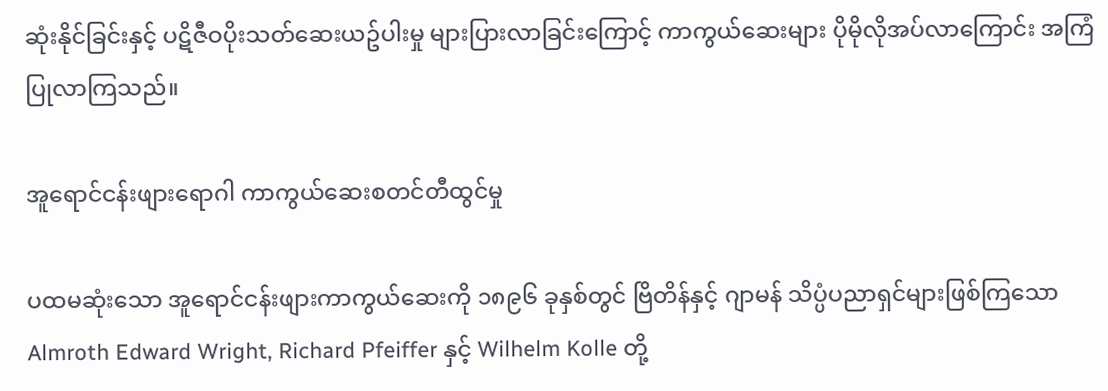ဆုံးနိုင်ခြင်းနှင့် ပဋိဇီဝပိုးသတ်ဆေးယဥ်ပါးမှု များပြားလာခြင်းကြောင့် ကာကွယ်ဆေးများ ပိုမိုလိုအပ်လာကြောင်း အကြံပြုလာကြသည်။

အူရောင်ငန်းဖျားရောဂါ ကာကွယ်ဆေးစတင်တီထွင်မှု

ပထမဆုံးသော အူရောင်ငန်းဖျားကာကွယ်ဆေးကို ၁၈၉၆ ခုနှစ်တွင် ဗြိတိန်နှင့် ဂျာမန် သိပ္ပံပညာရှင်များဖြစ်ကြသော Almroth Edward Wright, Richard Pfeiffer နှင့် Wilhelm Kolle တို့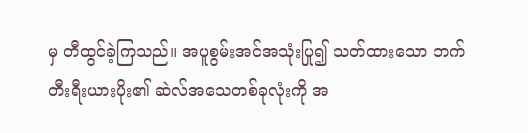မှ တီထွင်ခဲ့ကြသည်။ အပူစွမ်းအင်အသုံးပြု၍ သတ်ထားသော ဘက်တီးရီးယားပိုး၏ ဆဲလ်အသေတစ်ခုလုံးကို အ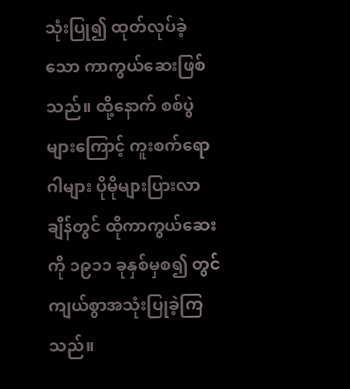သုံးပြု၍ ထုတ်လုပ်ခဲ့သော ကာကွယ်ဆေးဖြစ်သည်။ ထို့နောက် စစ်ပွဲများကြောင့် ကူးစက်ရောဂါများ ပိုမိုများပြားလာချိန်တွင် ထိုကာကွယ်ဆေးကို ၁၉၁၁ ခုနှစ်မှစ၍ တွင်ကျယ်စွာအသုံးပြုခဲ့ကြသည်။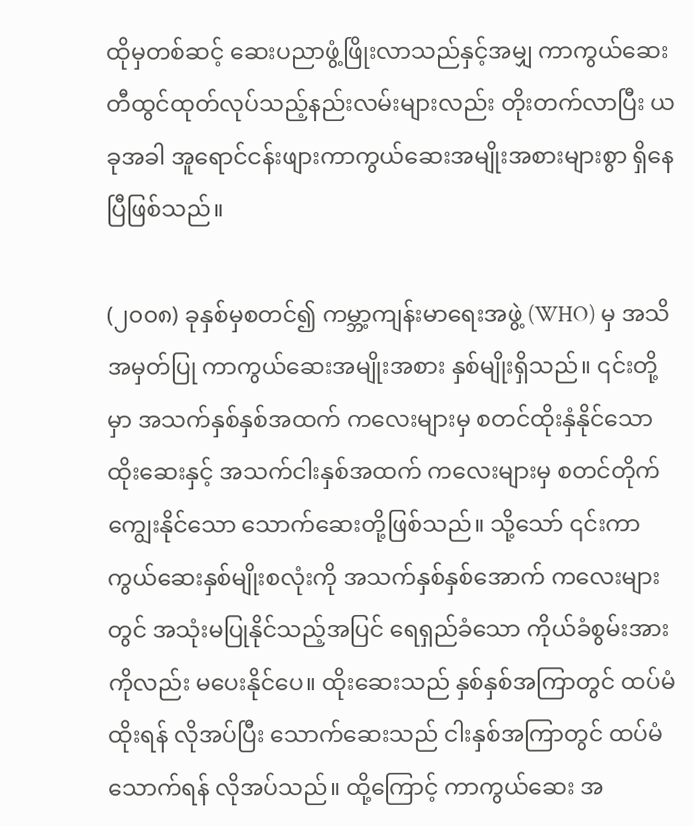ထိုမှတစ်ဆင့် ဆေးပညာဖွံ့ဖြိုးလာသည်နှင့်အမျှ ကာကွယ်ဆေးတီထွင်ထုတ်လုပ်သည့်နည်းလမ်းများလည်း တိုးတက်လာပြီး ယခုအခါ အူရောင်ငန်းဖျားကာကွယ်ဆေးအမျိုးအစားများစွာ ရှိနေပြီဖြစ်သည်။

(၂၀၀၈) ခုနှစ်မှစတင်၍ ကမ္ဘာ့ကျန်းမာရေးအဖွဲ့ (WHO) မှ အသိအမှတ်ပြု ကာကွယ်ဆေးအမျိုးအစား နှစ်မျိုးရှိသည်။ ၎င်းတို့မှာ အသက်နှစ်နှစ်အထက် ကလေးများမှ စတင်ထိုးနှံနိုင်သော ထိုးဆေးနှင့် အသက်ငါးနှစ်အထက် ကလေးများမှ စတင်တိုက်ကျွေးနိုင်သော သောက်ဆေးတို့ဖြစ်သည်။ သို့သော် ၎င်းကာကွယ်ဆေးနှစ်မျိုးစလုံးကို အသက်နှစ်နှစ်အောက် ကလေးများတွင် အသုံးမပြုနိုင်သည့်အပြင် ရေရှည်ခံသော ကိုယ်ခံစွမ်းအားကိုလည်း မပေးနိုင်ပေ။ ထိုးဆေးသည် နှစ်နှစ်အကြာတွင် ထပ်မံထိုးရန် လိုအပ်ပြီး သောက်ဆေးသည် ငါးနှစ်အကြာတွင် ထပ်မံသောက်ရန် လိုအပ်သည်။ ထို့ကြောင့် ကာကွယ်ဆေး အ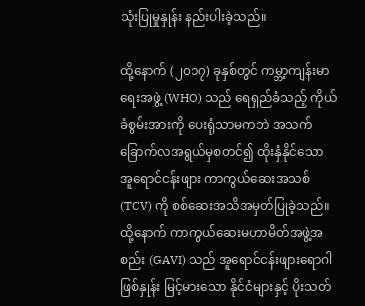သုံးပြုမှုနှုန်း နည်းပါးခဲ့သည်။

ထို့နောက် (၂၀၁၇) ခုနှစ်တွင် ကမ္ဘာ့ကျန်းမာရေးအဖွဲ့ (WHO) သည် ရေရှည်ခံသည့် ကိုယ်ခံစွမ်းအားကို ပေးရုံသာမကဘဲ အသက်ခြောက်လအရွယ်မှစတင်၍ ထိုးနှံနိုင်သော အူရောင်ငန်းဖျား ကာကွယ်ဆေးအသစ် (TCV) ကို စစ်ဆေးအသိအမှတ်ပြုခဲ့သည်။ ထို့နောက် ကာကွယ်ဆေးမဟာမိတ်အဖွဲ့အစည်း (GAVI) သည် အူရောင်ငန်းဖျားရောဂါဖြစ်နှုန်း မြင့်မားသော နိုင်ငံများနှင့် ပိုးသတ်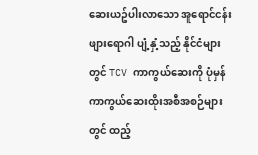ဆေးယဥ်ပါးလာသော အူရောင်ငန်းဖျားရောဂါ ပျံ့နှံ့သည့် နိုင်ငံများတွင် TCV ကာကွယ်ဆေးကို ပုံမှန်ကာကွယ်ဆေးထိုးအစီအစဉ်များတွင် ထည့်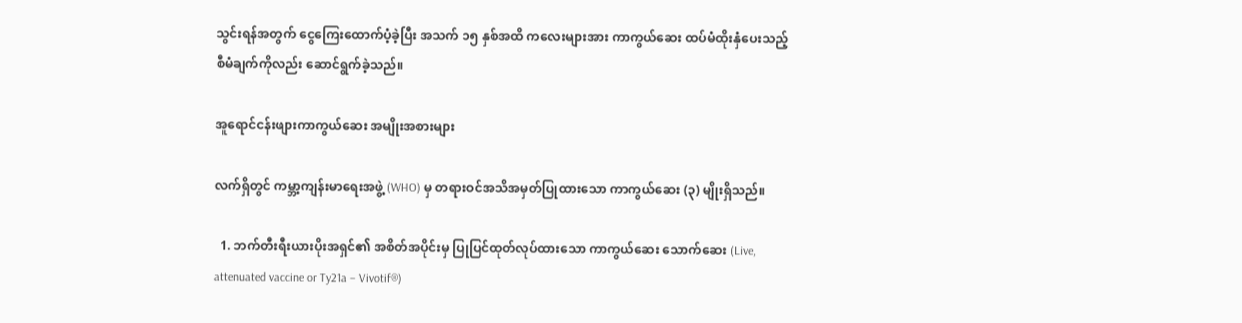သွင်းရန်အတွက် ငွေကြေးထောက်ပံ့ခဲ့ပြီး အသက် ၁၅ နှစ်အထိ ကလေးများအား ကာကွယ်ဆေး ထပ်မံထိုးနှံပေးသည့် စီမံချက်ကိုလည်း ဆောင်ရွက်ခဲ့သည်။

အူရောင်ငန်းဖျားကာကွယ်ဆေး အမျိုးအစားများ

လက်ရှိတွင် ကမ္ဘာ့ကျန်းမာရေးအဖွဲ့ (WHO) မှ တရားဝင်အသိအမှတ်ပြုထားသော ကာကွယ်ဆေး (၃) မျိုးရှိသည်။

  1. ဘက်တီးရီးယားပိုးအရှင်၏ အစိတ်အပိုင်းမှ ပြုပြင်ထုတ်လုပ်ထားသော ကာကွယ်ဆေး သောက်ဆေး (Live, attenuated vaccine or Ty21a – Vivotif®)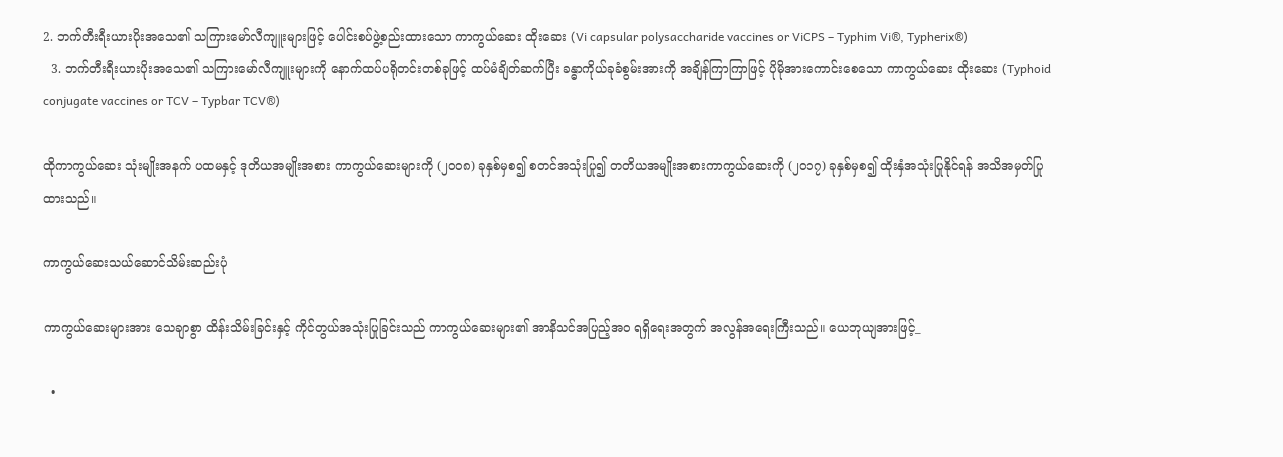2. ဘက်တီးရီးယားပိုးအသေ၏ သကြားမော်လီကျူးများဖြင့် ပေါင်းစပ်ဖွဲ့စည်းထားသော ကာကွယ်ဆေး ထိုးဆေး (Vi capsular polysaccharide vaccines or ViCPS – Typhim Vi®, Typherix®)
  3. ဘက်တီးရီးယားပိုးအသေ၏ သကြားမော်လီကျူးများကို နောက်ထပ်ပရိုတင်းတစ်ခုဖြင့် ထပ်မံချိတ်ဆက်ပြီး ခန္ဓာကိုယ်ခုခံစွမ်းအားကို အချိန်ကြာကြာဖြင့် ပိုမိုအားကောင်းစေသော ကာကွယ်ဆေး ထိုးဆေး (Typhoid conjugate vaccines or TCV – Typbar TCV®)

ထိုကာကွယ်ဆေး သုံးမျိုးအနက် ပထမနှင့် ဒုတိယအမျိုးအစား ကာကွယ်ဆေးများကို (၂၀၀၈) ခုနှစ်မှစ၍ စတင်အသုံးပြု၍ တတိယအမျိုးအစားကာကွယ်ဆေးကို (၂၀၁၇) ခုနှစ်မှစ၍ ထိုးနှံအသုံးပြုနိုင်ရန် အသိအမှတ်ပြုထားသည်။

ကာကွယ်ဆေးသယ်ဆောင်သိမ်းဆည်းပုံ

ကာကွယ်ဆေးများအား သေချာစွာ ထိန်းသိမ်းခြင်းနှင့် ကိုင်တွယ်အသုံးပြုခြင်းသည် ကာကွယ်ဆေးများ၏ အာနိသင်အပြည့်အဝ ရရှိရေးအတွက် အလွန်အရေးကြီးသည်။ ယေဘုယျအားဖြင့်_

  •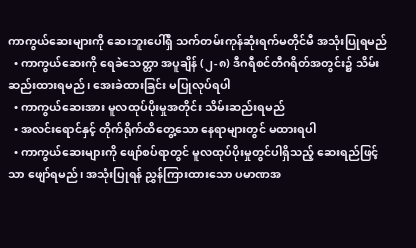ကာကွယ်ဆေးများကို ဆေးဘူးပေါ်ရှိ သက်တမ်းကုန်ဆုံးရက်မတိုင်မီ အသုံးပြုရမည်
  • ကာကွယ်ဆေးကို ရေခဲသေတ္တာ အပူချိန် (၂-၈) ဒီဂရီစင်တီဂရိတ်အတွင်း၌ သိမ်းဆည်းထားရမည်၊ အေးခဲထားခြင်း မပြုလုပ်ရပါ
  • ကာကွယ်ဆေးအား မူလထုပ်ပိုးမှုအတိုင်း သိမ်းဆည်းရမည်
  • အလင်းရောင်နှင့် တိုက်ရိုက်ထိတွေ့သော နေရာများတွင် မထားရပါ
  • ကာကွယ်ဆေးများကို ဖျော်စပ်ရာတွင် မူလထုပ်ပိုးမှုတွင်ပါရှိသည့် ဆေးရည်ဖြင့်သာ ဖျော်ရမည်၊ အသုံးပြုရန် ညွှန်ကြားထားသော ပမာဏအ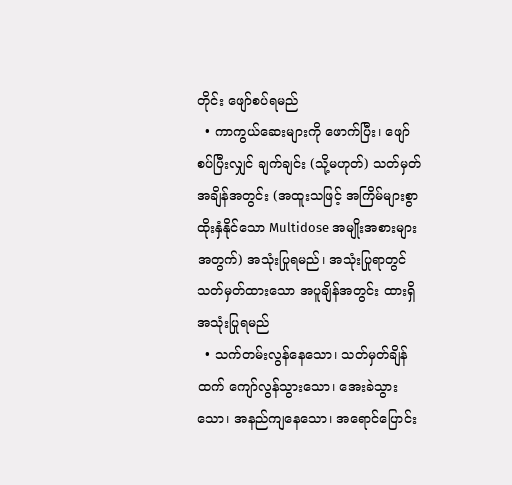တိုင်း ဖျော်စပ်ရမည်
  • ကာကွယ်ဆေးများကို ဖောက်ပြီး၊ ဖျော်စပ်ပြီးလျှင် ချက်ချင်း (သို့မဟုတ်) သတ်မှတ်အချိန်အတွင်း (အထူးသဖြင့် အကြိမ်များစွာ ထိုးနှံနိုင်သော Multidose အမျိုးအစားများအတွက်) အသုံးပြုရမည်၊ အသုံးပြုရာတွင် သတ်မှတ်ထားသော အပူချိန်အတွင်း ထားရှိအသုံးပြုရမည်
  • သက်တမ်းလွန်နေသော၊ သတ်မှတ်ချိန်ထက် ကျော်လွန်သွားသော၊ အေးခဲသွားသော၊ အနည်ကျနေသော၊ အရောင်ပြောင်း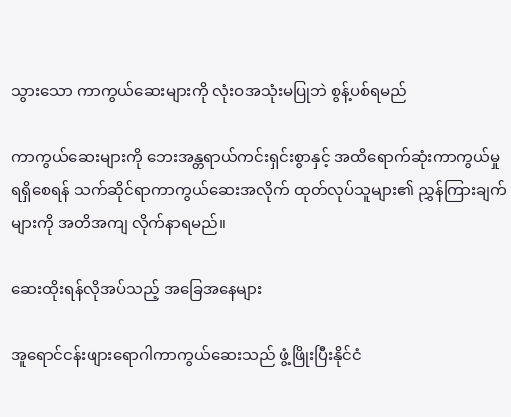သွားသော ကာကွယ်ဆေးများကို လုံးဝအသုံးမပြုဘဲ စွန့်ပစ်ရမည်

ကာကွယ်ဆေးများကို ဘေးအန္တရာယ်ကင်းရှင်းစွာနှင့် အထိရောက်ဆုံးကာကွယ်မှုရရှိစေရန် သက်ဆိုင်ရာကာကွယ်ဆေးအလိုက် ထုတ်လုပ်သူများ၏ ညွှန်ကြားချက်များကို အတိအကျ လိုက်နာရမည်။

ဆေးထိုးရန်လိုအပ်သည့် အခြေအနေများ

အူရောင်ငန်းဖျားရောဂါကာကွယ်ဆေးသည် ဖွံ့ဖြိုးပြီးနိုင်ငံ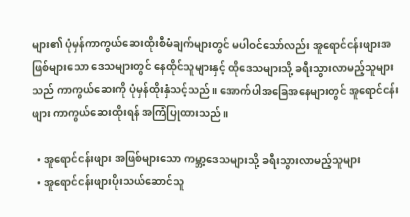များ၏ ပုံမှန်ကာကွယ်ဆေးထိုးစီမံချက်များတွင် မပါဝင်သော်လည်း အူရောင်ငန်းဖျားအဖြစ်များသော ဒေသများတွင် နေထိုင်သူများနှင့် ထိုဒေသများသို့ ခရီးသွားလာမည့်သူများသည် ကာကွယ်ဆေးကို ပုံမှန်ထိုးနှံသင့်သည်။ အောက်ပါအခြေအနေများတွင် အူရောင်ငန်းဖျား ကာကွယ်ဆေးထိုးရန် အကြံပြုထားသည်။

  • အူရောင်ငန်းဖျား အဖြစ်များသော ကမ္ဘာ့ဒေသများသို့ ခရီးသွားလာမည့်သူများ
  • အူရောင်ငန်းဖျားပိုးသယ်ဆောင်သူ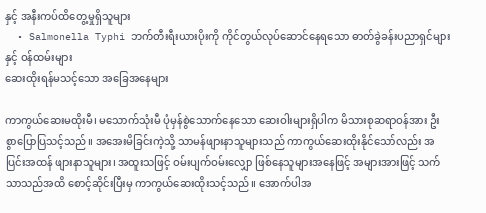နှင့် အနီးကပ်ထိတွေ့မှုရှိသူများ
  • Salmonella Typhi ဘက်တီးရီးယားပိုးကို ကိုင်တွယ်လုပ်ဆောင်နေရသော ဓာတ်ခွဲခန်းပညာရှင်များနှင့် ဝန်ထမ်းများ
ဆေးထိုးရန်မသင့်သော အခြေအနေများ

ကာကွယ်ဆေးမထိုးမီ၊ မသောက်သုံးမီ ပုံမှန်စွဲသောက်နေသော ဆေးဝါးများရှိပါက မိသားစုဆရာဝန်အား ဦးစွာပြောပြသင့်သည်။ အအေးမိခြင်းကဲ့သို့ သာမန်ဖျားနာသူများသည် ကာကွယ်ဆေးထိုးနိုင်သော်လည်း အပြင်းအထန် ဖျားနာသူများ၊ အထူးသဖြင့် ဝမ်းပျက်ဝမ်းလျှော ဖြစ်နေသူများအနေဖြင့် အများအားဖြင့် သက်သာသည်အထိ စောင့်ဆိုင်းပြီးမှ ကာကွယ်ဆေးထိုးသင့်သည်။ အောက်ပါအ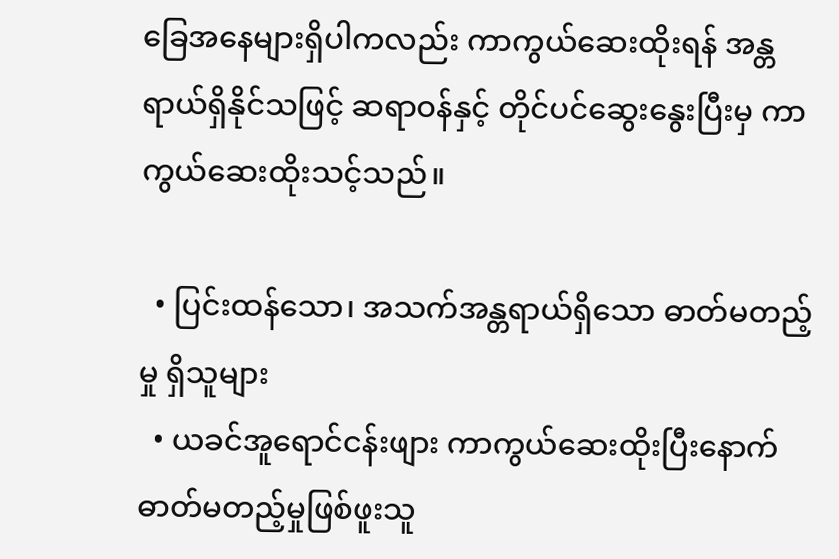ခြေအနေများရှိပါကလည်း ကာကွယ်ဆေးထိုးရန် အန္တရာယ်ရှိနိုင်သဖြင့် ဆရာဝန်နှင့် တိုင်ပင်ဆွေးနွေးပြီးမှ ကာကွယ်ဆေးထိုးသင့်သည်။

  • ပြင်းထန်သော၊ အသက်အန္တရာယ်ရှိသော ဓာတ်မတည့်မှု ရှိသူများ
  • ယခင်အူရောင်ငန်းဖျား ကာကွယ်ဆေးထိုးပြီးနောက် ဓာတ်မတည့်မှုဖြစ်ဖူးသူ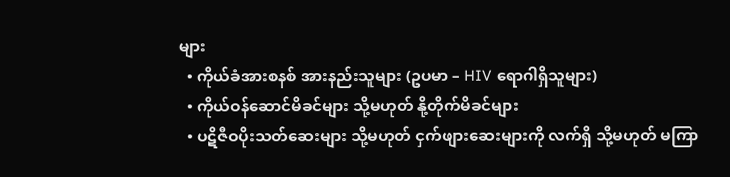များ
  • ကိုယ်ခံအားစနစ် အားနည်းသူများ (ဥပမာ – HIV ရောဂါရှိသူများ)
  • ကိုယ်ဝန်ဆောင်မိခင်များ သို့မဟုတ် နို့တိုက်မိခင်များ
  • ပဋိဇီဝပိုးသတ်ဆေးများ သို့မဟုတ် ငှက်ဖျားဆေးများကို လက်ရှိ သို့မဟုတ် မကြာ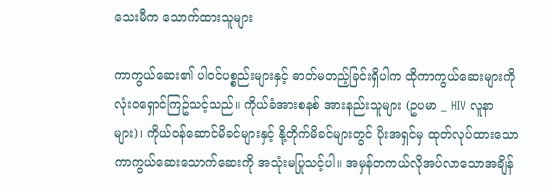သေးမီက သောက်ထားသူများ

ကာကွယ်ဆေး၏ ပါဝင်ပစ္စည်းများနှင့် ဓာတ်မတည့်ခြင်းရှိပါက ထိုကာကွယ်ဆေးများကို လုံးဝရှောင်ကြဥ်သင့်သည်။ ကိုယ်ခံအားစနစ် အားနည်းသူများ (ဥပမာ _ HIV လူနာများ)၊ ကိုယ်ဝန်ဆောင်မိခင်များနှင့် နို့တိုက်မိခင်များတွင် ပိုးအရှင်မှ ထုတ်လုပ်ထားသော ကာကွယ်ဆေးသောက်ဆေးကို အသုံးမပြုသင့်ပါ။ အမှန်တကယ်လိုအပ်လာသောအချိန်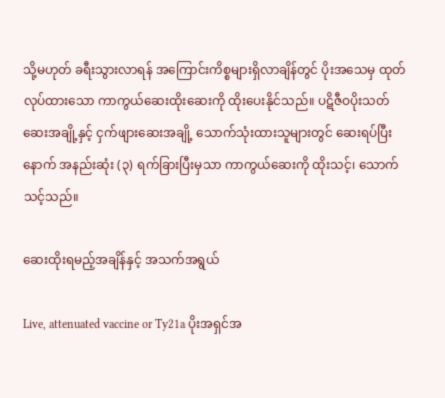သို့မဟုတ် ခရီးသွားလာရန် အကြောင်းကိစ္စများရှိလာချိန်တွင် ပိုးအသေမှ ထုတ်လုပ်ထားသော ကာကွယ်ဆေးထိုးဆေးကို ထိုးပေးနိုင်သည်။ ပဋိဇီဝပိုးသတ်ဆေးအချို့နှင့် ငှက်ဖျားဆေးအချို့ သောက်သုံးထားသူများတွင် ဆေးရပ်ပြီးနောက် အနည်းဆုံး (၃) ရက်ခြားပြီးမှသာ ကာကွယ်ဆေးကို ထိုးသင့်၊ သောက်သင့်သည်။

ဆေးထိုးရမည့်အချိန်နှင့် အသက်အရွယ်

Live, attenuated vaccine or Ty21a ပိုးအရှင်အ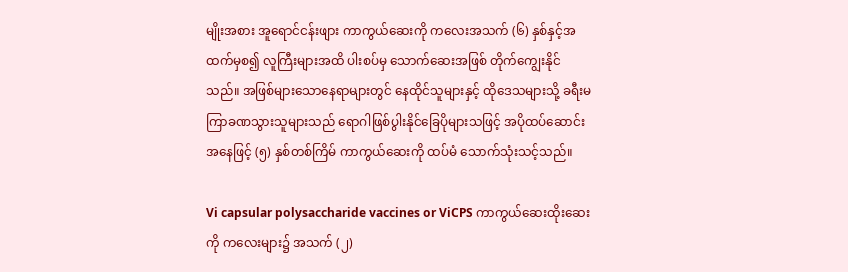မျိုးအစား အူရောင်ငန်းဖျား ကာကွယ်ဆေးကို ကလေးအသက် (၆) နှစ်နှင့်အထက်မှစ၍ လူကြီးများအထိ ပါးစပ်မှ သောက်ဆေးအဖြစ် တိုက်ကျွေးနိုင်သည်။ အဖြစ်များသောနေရာများတွင် နေထိုင်သူများနှင့် ထိုဒေသများသို့ ခရီးမကြာခဏသွားသူများသည် ရောဂါဖြစ်ပွါးနိုင်ခြေပိုများသဖြင့် အပိုထပ်ဆောင်းအနေဖြင့် (၅) နှစ်တစ်ကြိမ် ကာကွယ်ဆေးကို ထပ်မံ သောက်သုံးသင့်သည်။

Vi capsular polysaccharide vaccines or ViCPS ကာကွယ်ဆေးထိုးဆေးကို ကလေးများ၌ အသက် (၂)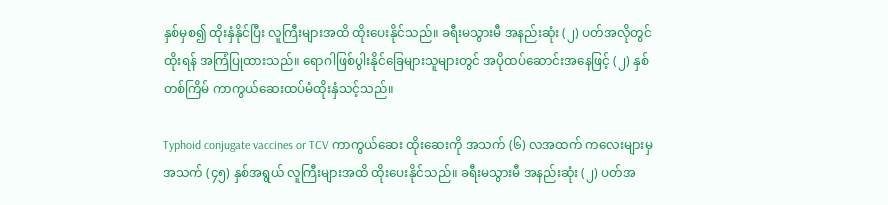နှစ်မှစ၍ ထိုးနှံနိုင်ပြီး လူကြီးများအထိ ထိုးပေးနိုင်သည်။ ခရီးမသွားမီ အနည်းဆုံး (၂) ပတ်အလိုတွင်ထိုးရန် အကြံပြုထားသည်။ ရောဂါဖြစ်ပွါးနိုင်ခြေများသူများတွင် အပိုထပ်ဆောင်းအနေဖြင့် (၂) နှစ်တစ်ကြိမ် ကာကွယ်ဆေးထပ်မံထိုးနှံသင့်သည်။

Typhoid conjugate vaccines or TCV ကာကွယ်ဆေး ထိုးဆေးကို အသက် (၆) လအထက် ကလေးများမှ အသက် (၄၅) နှစ်အရွယ် လူကြီးများအထိ ထိုးပေးနိုင်သည်။ ခရီးမသွားမီ အနည်းဆုံး (၂) ပတ်အ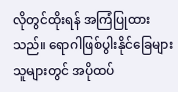လိုတွင်ထိုးရန် အကြံပြုထားသည်။ ရောဂါဖြစ်ပွါးနိုင်ခြေများသူများတွင် အပိုထပ်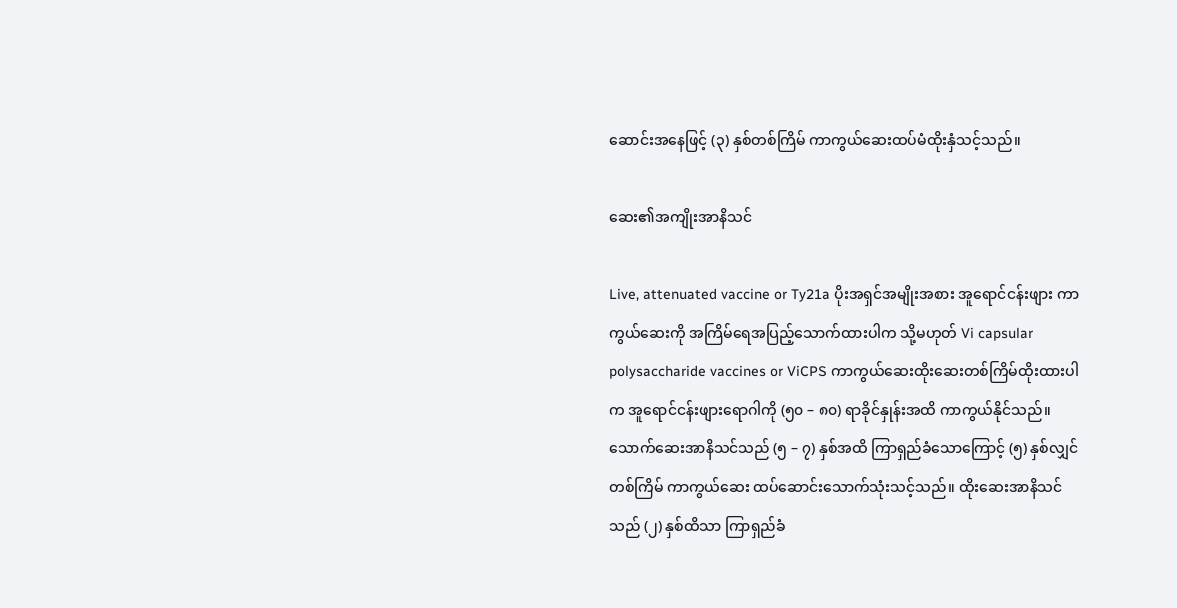ဆောင်းအနေဖြင့် (၃) နှစ်တစ်ကြိမ် ကာကွယ်ဆေးထပ်မံထိုးနှံသင့်သည်။

ဆေး၏အကျိုးအာနိသင်

Live, attenuated vaccine or Ty21a ပိုးအရှင်အမျိုးအစား အူရောင်ငန်းဖျား ကာကွယ်ဆေးကို အကြိမ်ရေအပြည့်သောက်ထားပါက သို့မဟုတ် Vi capsular polysaccharide vaccines or ViCPS ကာကွယ်ဆေးထိုးဆေးတစ်ကြိမ်ထိုးထားပါက အူရောင်ငန်းဖျားရောဂါကို (၅၀ – ၈၀) ရာခိုင်နှုန်းအထိ ကာကွယ်နိုင်သည်။ သောက်ဆေးအာနိသင်သည် (၅ – ၇) နှစ်အထိ ကြာရှည်ခံသောကြောင့် (၅) နှစ်လျှင် တစ်ကြိမ် ကာကွယ်ဆေး ထပ်ဆောင်းသောက်သုံးသင့်သည်။ ထိုးဆေးအာနိသင်သည် (၂) နှစ်ထိသာ ကြာရှည်ခံ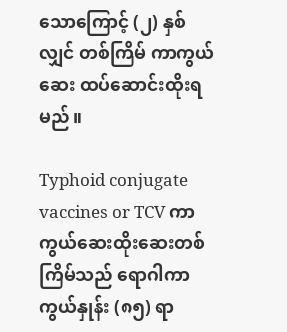သောကြောင့် (၂) နှစ်လျှင် တစ်ကြိမ် ကာကွယ်ဆေး ထပ်ဆောင်းထိုးရမည်။

Typhoid conjugate vaccines or TCV ကာကွယ်ဆေးထိုးဆေးတစ်ကြိမ်သည် ရောဂါကာကွယ်နှုန်း (၈၅) ရာ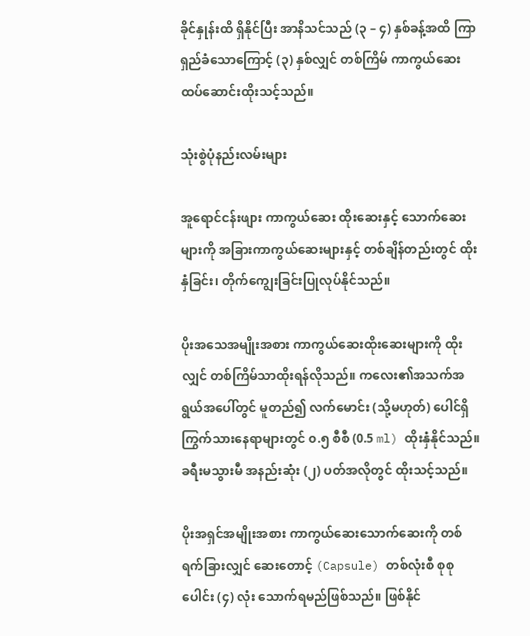ခိုင်နှုန်းထိ ရှိနိုင်ပြီး အာနိသင်သည် (၃ – ၄) နှစ်ခန့်အထိ ကြာရှည်ခံသောကြောင့် (၃) နှစ်လျှင် တစ်ကြိမ် ကာကွယ်ဆေး ထပ်ဆောင်းထိုးသင့်သည်။

သုံးစွဲပုံနည်းလမ်းများ

အူရောင်ငန်းဖျား ကာကွယ်ဆေး ထိုးဆေးနှင့် သောက်ဆေးများကို အခြားကာကွယ်ဆေးများနှင့် တစ်ချိန်တည်းတွင် ထိုးနှံခြင်း၊ တိုက်ကျွေးခြင်းပြုလုပ်နိုင်သည်။

ပိုးအသေအမျိုးအစား ကာကွယ်ဆေးထိုးဆေးများကို ထိုးလျှင် တစ်ကြိမ်သာထိုးရန်လိုသည်။ ကလေး၏အသက်အရွယ်အပေါ်တွင် မူတည်၍ လက်မောင်း (သို့မဟုတ်) ပေါင်ရှိ ကြွက်သားနေရာများတွင် ၀.၅ စီစီ (0.5 ml) ထိုးနှံနိုင်သည်။ ခရီးမသွားမီ အနည်းဆုံး (၂) ပတ်အလိုတွင် ထိုးသင့်သည်။

ပိုးအရှင်အမျိုးအစား ကာကွယ်ဆေးသောက်ဆေးကို တစ်ရက်ခြားလျှင် ဆေးတောင့် (Capsule) တစ်လုံးစီ စုစုပေါင်း (၄) လုံး သောက်ရမည်ဖြစ်သည်။ ဖြစ်နိုင်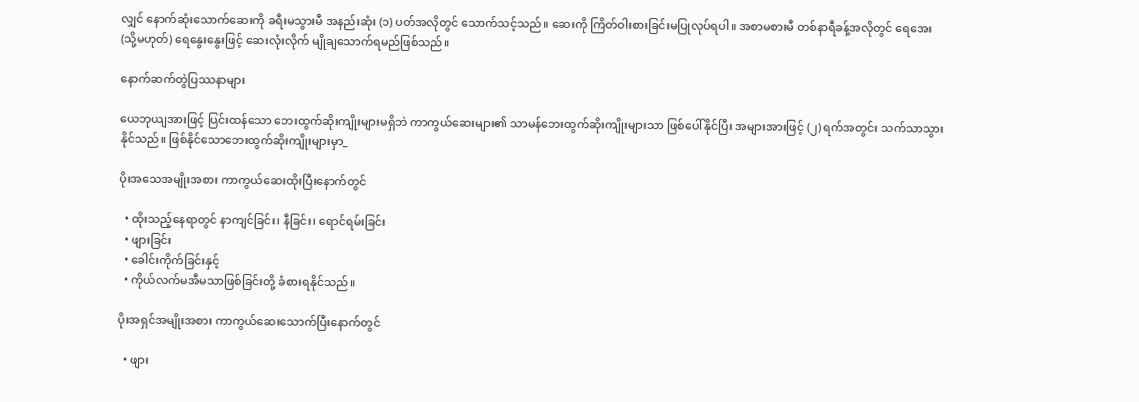လျှင် နောက်ဆုံးသောက်ဆေးကို ခရီးမသွားမီ အနည်းဆုံး (၁) ပတ်အလိုတွင် သောက်သင့်သည်။ ဆေးကို ကြိတ်ဝါးစားခြင်းမပြုလုပ်ရပါ။ အစာမစားမီ တစ်နာရီခန့်အလိုတွင် ရေအေး (သို့မဟုတ်) ရေနွေးနွေးဖြင့် ဆေးလုံးလိုက် မျိုချသောက်ရမည်ဖြစ်သည်။

နောက်ဆက်တွဲပြဿနာများ

ယေဘုယျအားဖြင့် ပြင်းထန်သော ဘေးထွက်ဆိုးကျိုးများမရှိဘဲ ကာကွယ်ဆေးများ၏ သာမန်ဘေးထွက်ဆိုးကျိုးများသာ ဖြစ်ပေါ်နိုင်ပြီး အများအားဖြင့် (၂) ရက်အတွင်း သက်သာသွားနိုင်သည်။ ဖြစ်နိုင်သောဘေးထွက်ဆိုးကျိုးများမှာ_

ပိုးအသေအမျိုးအစား ကာကွယ်ဆေးထိုးပြီးနောက်တွင်

  • ထိုးသည့်နေရာတွင် နာကျင်ခြင်း၊ နီခြင်း၊ ရောင်ရမ်းခြင်း
  • ဖျားခြင်း
  • ခေါင်းကိုက်ခြင်းနှင့်
  • ကိုယ်လက်မအီမသာဖြစ်ခြင်းတို့ ခံစားရနိုင်သည်။

ပိုးအရှင်အမျိုးအစား ကာကွယ်ဆေးသောက်ပြီးနောက်တွင်

  • ဖျား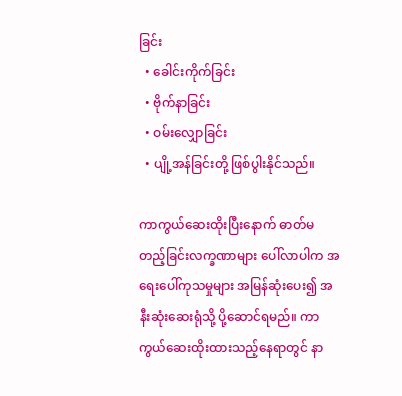ခြင်း
  • ခေါင်းကိုက်ခြင်း
  • ဗိုက်နာခြင်း
  • ဝမ်းလျှောခြင်း
  • ပျို့အန်ခြင်းတို့ ဖြစ်ပွါးနိုင်သည်။

ကာကွယ်ဆေးထိုးပြီးနောက် ဓာတ်မတည့်ခြင်းလက္ခဏာများ ပေါ်လာပါက အရေးပေါ်ကုသမှုများ အမြန်ဆုံးပေး၍ အနီးဆုံးဆေးရုံသို့ ပို့ဆောင်ရမည်။ ကာကွယ်ဆေးထိုးထားသည့်နေရာတွင် နာ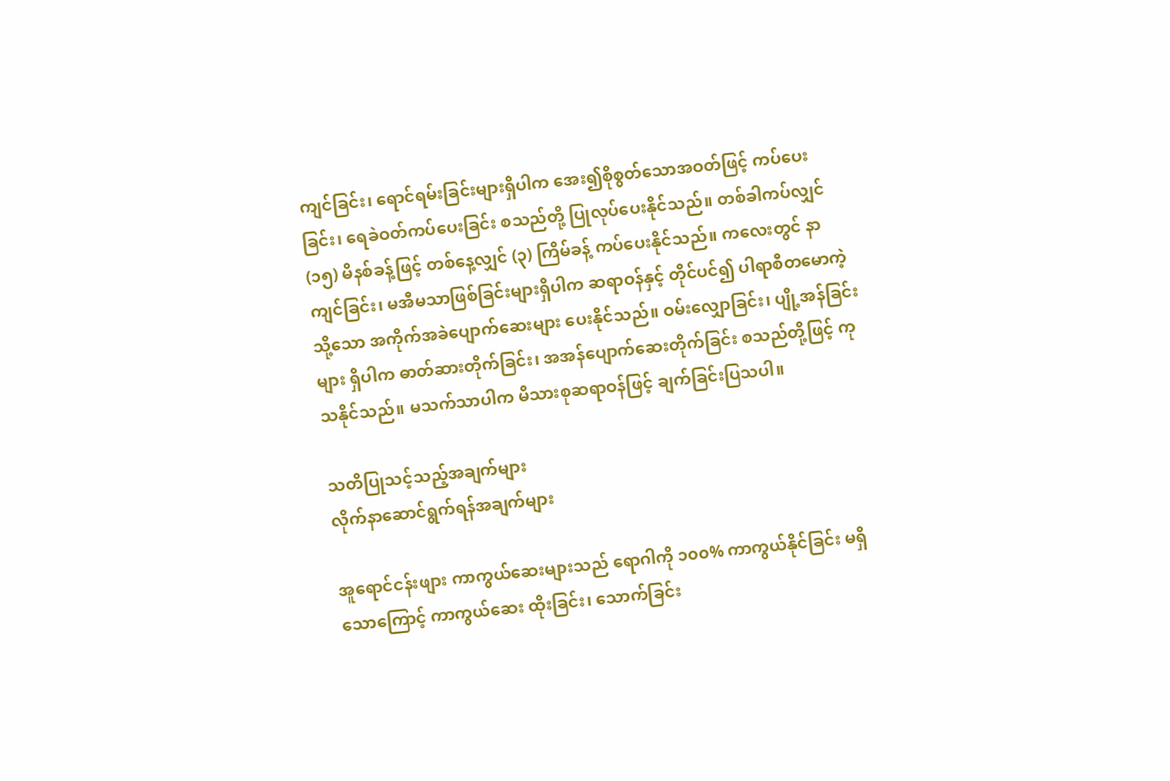ကျင်ခြင်း၊ ရောင်ရမ်းခြင်းများရှိပါက အေး၍စိုစွတ်သောအဝတ်ဖြင့် ကပ်ပေးခြင်း၊ ရေခဲဝတ်ကပ်ပေးခြင်း စသည်တို့ ပြုလုပ်ပေးနိုင်သည်။ တစ်ခါကပ်လျှင် (၁၅) မိနစ်ခန့်ဖြင့် တစ်နေ့လျှင် (၃) ကြိမ်ခန့် ကပ်ပေးနိုင်သည်။ ကလေးတွင် နာကျင်ခြင်း၊ မအီမသာဖြစ်ခြင်းများရှိပါက ဆရာဝန်နှင့် တိုင်ပင်၍ ပါရာစီတမောကဲ့သို့သော အကိုက်အခဲပျောက်ဆေးများ ပေးနိုင်သည်။ ဝမ်းလျှောခြင်း၊ ပျို့အန်ခြင်းများ ရှိပါက ဓာတ်ဆားတိုက်ခြင်း၊ အအန်ပျောက်ဆေးတိုက်ခြင်း စသည်တို့ဖြင့် ကုသနိုင်သည်။ မသက်သာပါက မိသားစုဆရာဝန်ဖြင့် ချက်ခြင်းပြသပါ။

သတိပြုသင့်သည့်အချက်များ
လိုက်နာဆောင်ရွက်ရန်အချက်များ

အူရောင်ငန်းဖျား ကာကွယ်ဆေးများသည် ရောဂါကို ၁၀၀% ကာကွယ်နိုင်ခြင်း မရှိသောကြောင့် ကာကွယ်ဆေး ထိုးခြင်း၊ သောက်ခြင်း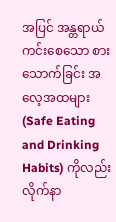အပြင် အန္တရာယ်ကင်းစေသော စားသောက်ခြင်း အလေ့အထများ (Safe Eating and Drinking Habits) ကိုလည်း လိုက်နာ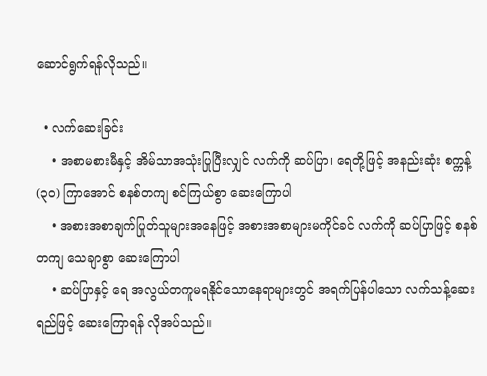ဆောင်ရွက်ရန်လိုသည်။

  • လက်ဆေးခြင်း
    • အစာမစားမီနှင့် အိမ်သာအသုံးပြုပြီးလျှင် လက်ကို ဆပ်ပြာ၊ ရေတို့ဖြင့် အနည်းဆုံး စက္ကန့် (၃၀) ကြာအောင် စနစ်တကျ စင်ကြယ်စွာ ဆေးကြောပါ
    • အစားအစာချက်ပြုတ်သူများအနေဖြင့် အစားအစာများမကိုင်ခင် လက်ကို ဆပ်ပြာဖြင့် စနစ်တကျ သေချာစွာ ဆေးကြောပါ
    • ဆပ်ပြာနှင့် ရေ အလွယ်တကူမရနိုင်သောနေရာများတွင် အရက်ပြန်ပါသော လက်သန့်ဆေးရည်ဖြင့် ဆေးကြောရန် လိုအပ်သည်။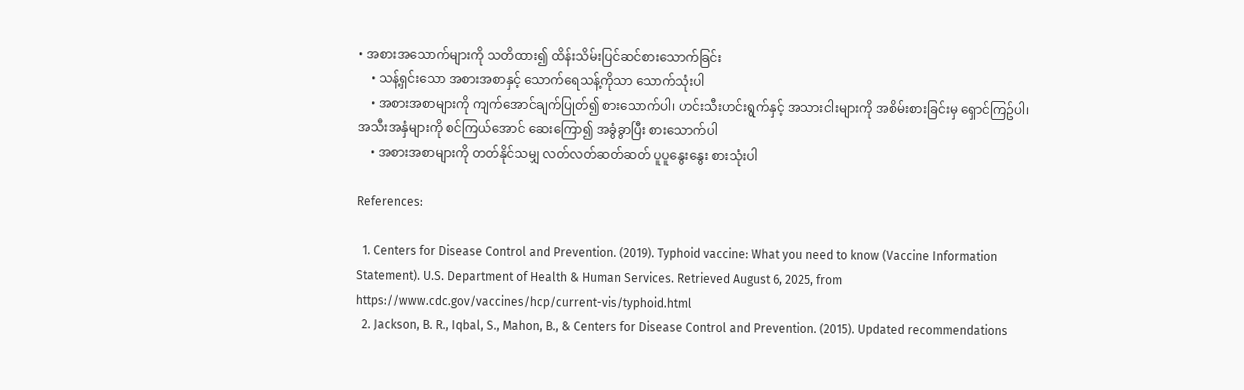• အစားအသောက်များကို သတိထား၍ ထိန်းသိမ်းပြင်ဆင်စားသောက်ခြင်း
    • သန့်ရှင်းသော အစားအစာနှင့် သောက်ရေသန့်ကိုသာ သောက်သုံးပါ
    • အစားအစာများကို ကျက်အောင်ချက်ပြုတ်၍ စားသောက်ပါ၊ ဟင်းသီးဟင်းရွက်နှင့် အသားငါးများကို အစိမ်းစားခြင်းမှ ရှောင်ကြဥ်ပါ၊ အသီးအနှံများကို စင်ကြယ်အောင် ဆေးကြော၍ အခွံခွာပြီး စားသောက်ပါ
    • အစားအစာများကို တတ်နိုင်သမျှ လတ်လတ်ဆတ်ဆတ် ပူပူနွေးနွေး စားသုံးပါ

References:

  1. Centers for Disease Control and Prevention. (2019). Typhoid vaccine: What you need to know (Vaccine Information Statement). U.S. Department of Health & Human Services. Retrieved August 6, 2025, from https://www.cdc.gov/vaccines/hcp/current-vis/typhoid.html
  2. Jackson, B. R., Iqbal, S., Mahon, B., & Centers for Disease Control and Prevention. (2015). Updated recommendations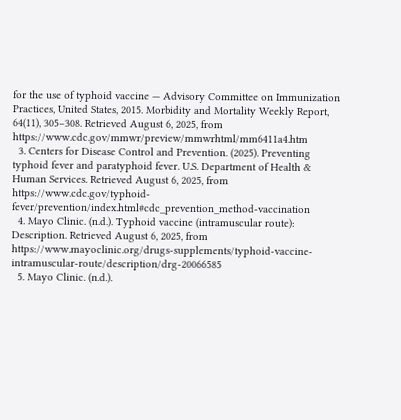for the use of typhoid vaccine — Advisory Committee on Immunization Practices, United States, 2015. Morbidity and Mortality Weekly Report, 64(11), 305–308. Retrieved August 6, 2025, from https://www.cdc.gov/mmwr/preview/mmwrhtml/mm6411a4.htm
  3. Centers for Disease Control and Prevention. (2025). Preventing typhoid fever and paratyphoid fever. U.S. Department of Health & Human Services. Retrieved August 6, 2025, from https://www.cdc.gov/typhoid-fever/prevention/index.html#cdc_prevention_method-vaccination
  4. Mayo Clinic. (n.d.). Typhoid vaccine (intramuscular route): Description. Retrieved August 6, 2025, from https://www.mayoclinic.org/drugs-supplements/typhoid-vaccine-intramuscular-route/description/drg-20066585
  5. Mayo Clinic. (n.d.).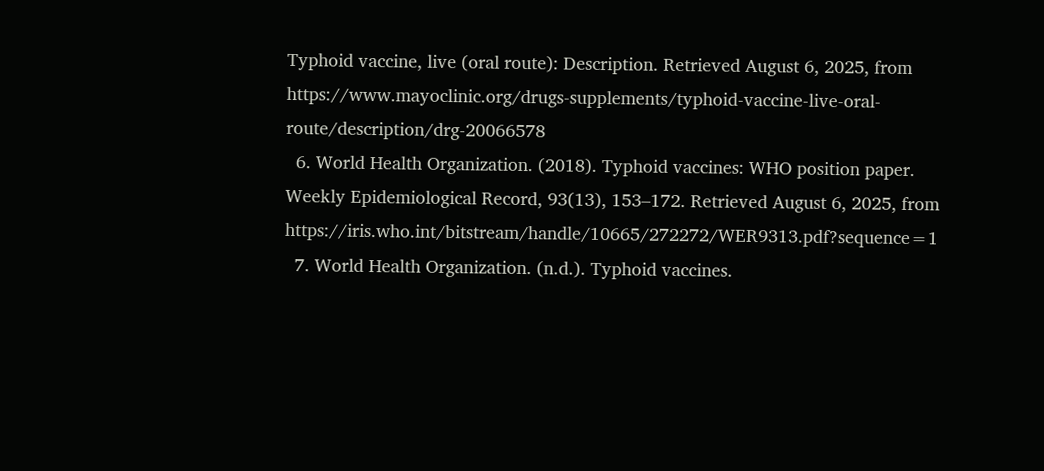Typhoid vaccine, live (oral route): Description. Retrieved August 6, 2025, from https://www.mayoclinic.org/drugs-supplements/typhoid-vaccine-live-oral-route/description/drg-20066578
  6. World Health Organization. (2018). Typhoid vaccines: WHO position paper. Weekly Epidemiological Record, 93(13), 153–172. Retrieved August 6, 2025, from https://iris.who.int/bitstream/handle/10665/272272/WER9313.pdf?sequence=1
  7. World Health Organization. (n.d.). Typhoid vaccines.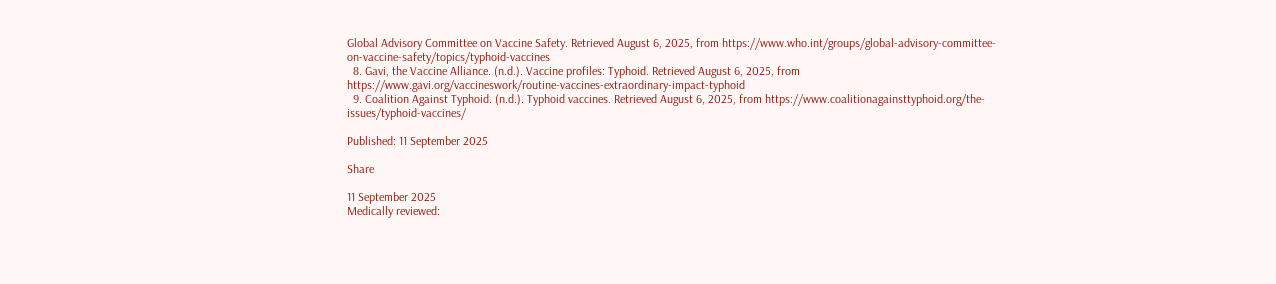Global Advisory Committee on Vaccine Safety. Retrieved August 6, 2025, from https://www.who.int/groups/global-advisory-committee-on-vaccine-safety/topics/typhoid-vaccines
  8. Gavi, the Vaccine Alliance. (n.d.). Vaccine profiles: Typhoid. Retrieved August 6, 2025, from https://www.gavi.org/vaccineswork/routine-vaccines-extraordinary-impact-typhoid
  9. Coalition Against Typhoid. (n.d.). Typhoid vaccines. Retrieved August 6, 2025, from https://www.coalitionagainsttyphoid.org/the-issues/typhoid-vaccines/

Published: 11 September 2025

Share

11 September 2025
Medically reviewed: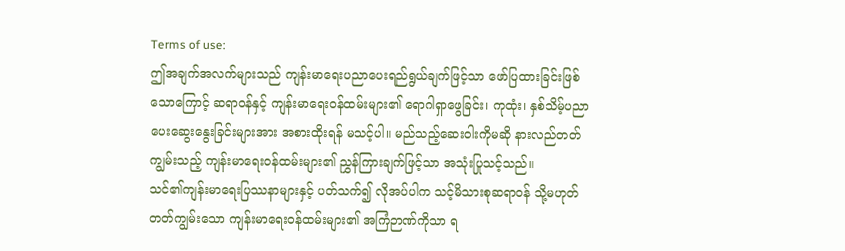Terms of use:
ဤအချက်အလက်များသည် ကျန်းမာရေးပညာပေးရည်ရွယ်ချက်ဖြင့်သာ ဖော်ပြထားခြင်းဖြစ်သောကြောင့် ဆရာဝန်နှင့် ကျန်းမာရေးဝန်ထမ်းများ၏ ရောဂါရှာဖွေခြင်း၊ ကုထုံး၊ နှစ်သိမ့်ပညာပေးဆွေးနွေးခြင်းများအား အစားထိုးရန် မသင့်ပါ။ မည်သည့်ဆေးဝါးကိုမဆို နားလည်တတ်ကျွမ်းသည့် ကျန်းမာရေးဝန်ထမ်းများ၏ ညွှန်ကြားချက်ဖြင့်သာ အသုံးပြုသင့်သည်။
သင်၏ကျန်းမာရေးပြဿနာများနှင့် ပတ်သက်၍ လိုအပ်ပါက သင့်မိသားစုဆရာဝန် သို့မဟုတ် တတ်ကျွမ်းသော ကျန်းမာရေးဝန်ထမ်းများ၏ အကြံဉာဏ်ကိုသာ ရ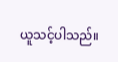ယူသင့်ပါသည်။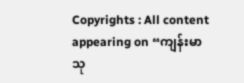Copyrights : All content appearing on “ကျန်းမာသု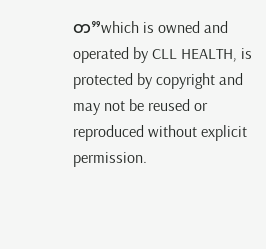တ”which is owned and operated by CLL HEALTH, is protected by copyright and may not be reused or reproduced without explicit permission.